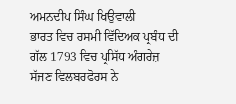ਅਮਨਦੀਪ ਸਿੰਘ ਖਿਉਵਾਲੀ
ਭਾਰਤ ਵਿਚ ਰਸਮੀ ਵਿੱਦਿਅਕ ਪ੍ਰਬੰਧ ਦੀ ਗੱਲ 1793 ਵਿਚ ਪ੍ਰਸਿੱਧ ਅੰਗਰੇਜ਼ ਸੱਜਣ ਵਿਲਬਰਫੋਰਸ ਨੇ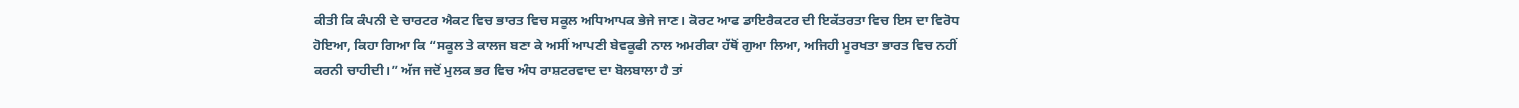ਕੀਤੀ ਕਿ ਕੰਪਨੀ ਦੇ ਚਾਰਟਰ ਐਕਟ ਵਿਚ ਭਾਰਤ ਵਿਚ ਸਕੂਲ ਅਧਿਆਪਕ ਭੇਜੇ ਜਾਣ। ਕੋਰਟ ਆਫ ਡਾਇਰੈਕਟਰ ਦੀ ਇਕੱਤਰਤਾ ਵਿਚ ਇਸ ਦਾ ਵਿਰੋਧ ਹੋਇਆ, ਕਿਹਾ ਗਿਆ ਕਿ “ਸਕੂਲ ਤੇ ਕਾਲਜ ਬਣਾ ਕੇ ਅਸੀਂ ਆਪਣੀ ਬੇਵਕੂਫੀ ਨਾਲ ਅਮਰੀਕਾ ਹੱਥੋਂ ਗੁਆ ਲਿਆ, ਅਜਿਹੀ ਮੂਰਖਤਾ ਭਾਰਤ ਵਿਚ ਨਹੀਂ ਕਰਨੀ ਚਾਹੀਦੀ।” ਅੱਜ ਜਦੋਂ ਮੁਲਕ ਭਰ ਵਿਚ ਅੰਧ ਰਾਸ਼ਟਰਵਾਦ ਦਾ ਬੋਲਬਾਲਾ ਹੈ ਤਾਂ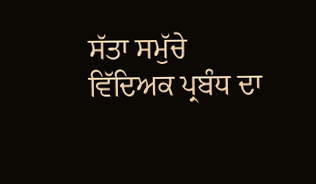ਸੱਤਾ ਸਮੁੱਚੇ ਵਿੱਦਿਅਕ ਪ੍ਰਬੰਧ ਦਾ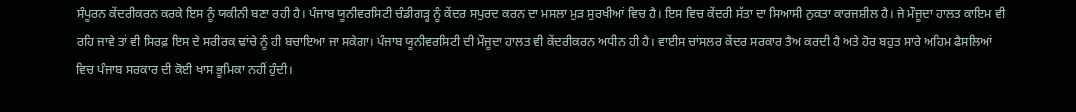ਸੰਪੂਰਨ ਕੇਂਦਰੀਕਰਨ ਕਰਕੇ ਇਸ ਨੂੰ ਯਕੀਨੀ ਬਣਾ ਰਹੀ ਹੈ। ਪੰਜਾਬ ਯੂਨੀਵਰਸਿਟੀ ਚੰਡੀਗੜ੍ਹ ਨੂੰ ਕੇਂਦਰ ਸਪੁਰਦ ਕਰਨ ਦਾ ਮਸਲਾ ਮੁੜ ਸੁਰਖੀਆਂ ਵਿਚ ਹੈ। ਇਸ ਵਿਚ ਕੇਂਦਰੀ ਸੱਤਾ ਦਾ ਸਿਆਸੀ ਨੁਕਤਾ ਕਾਰਜਸ਼ੀਲ ਹੈ। ਜੇ ਮੌਜੂਦਾ ਹਾਲਤ ਕਾਇਮ ਵੀ ਰਹਿ ਜਾਵੇ ਤਾਂ ਵੀ ਸਿਰਫ਼ ਇਸ ਦੇ ਸਰੀਰਕ ਢਾਂਚੇ ਨੂੰ ਹੀ ਬਚਾਇਆ ਜਾ ਸਕੇਗਾ। ਪੰਜਾਬ ਯੂਨੀਵਰਸਿਟੀ ਦੀ ਮੌਜੂਦਾ ਹਾਲਤ ਵੀ ਕੇਂਦਰੀਕਰਨ ਅਧੀਨ ਹੀ ਹੈ। ਵਾਈਸ ਚਾਂਸਲਰ ਕੇਂਦਰ ਸਰਕਾਰ ਤੈਅ ਕਰਦੀ ਹੈ ਅਤੇ ਹੋਰ ਬਹੁਤ ਸਾਰੇ ਅਹਿਮ ਫੈਸਲਿਆਂ ਵਿਚ ਪੰਜਾਬ ਸਰਕਾਰ ਦੀ ਕੋਈ ਖਾਸ ਭੂਮਿਕਾ ਨਹੀਂ ਹੁੰਦੀ।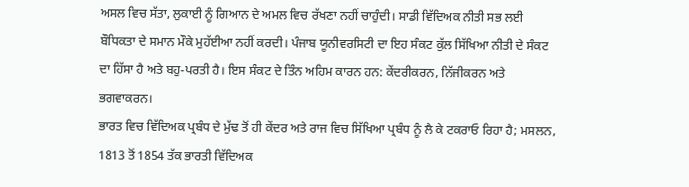ਅਸਲ ਵਿਚ ਸੱਤਾ, ਲੁਕਾਈ ਨੂੰ ਗਿਆਨ ਦੇ ਅਮਲ ਵਿਚ ਰੱਖਣਾ ਨਹੀਂ ਚਾਹੁੰਦੀ। ਸਾਡੀ ਵਿੱਦਿਅਕ ਨੀਤੀ ਸਭ ਲਈ ਬੌਧਿਕਤਾ ਦੇ ਸਮਾਨ ਮੌਕੇ ਮੁਹੱਈਆ ਨਹੀਂ ਕਰਦੀ। ਪੰਜਾਬ ਯੂਨੀਵਰਸਿਟੀ ਦਾ ਇਹ ਸੰਕਟ ਕੁੱਲ ਸਿੱਖਿਆ ਨੀਤੀ ਦੇ ਸੰਕਟ ਦਾ ਹਿੱਸਾ ਹੈ ਅਤੇ ਬਹੁ-ਪਰਤੀ ਹੈ। ਇਸ ਸੰਕਟ ਦੇ ਤਿੰਨ ਅਹਿਮ ਕਾਰਨ ਹਨ: ਕੇਂਦਰੀਕਰਨ, ਨਿੱਜੀਕਰਨ ਅਤੇ ਭਗਵਾਕਰਨ।
ਭਾਰਤ ਵਿਚ ਵਿੱਦਿਅਕ ਪ੍ਰਬੰਧ ਦੇ ਮੁੱਢ ਤੋਂ ਹੀ ਕੇਂਦਰ ਅਤੇ ਰਾਜ ਵਿਚ ਸਿੱਖਿਆ ਪ੍ਰਬੰਧ ਨੂੰ ਲੈ ਕੇ ਟਕਰਾਓ ਰਿਹਾ ਹੈ; ਮਸਲਨ, 1813 ਤੋਂ 1854 ਤੱਕ ਭਾਰਤੀ ਵਿੱਦਿਅਕ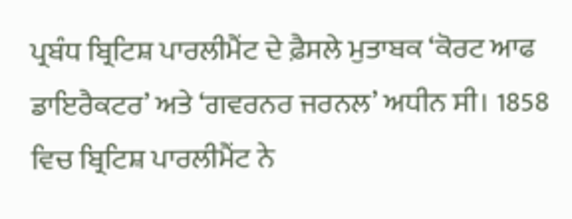ਪ੍ਰਬੰਧ ਬ੍ਰਿਟਿਸ਼ ਪਾਰਲੀਮੈਂਟ ਦੇ ਫ਼ੈਸਲੇ ਮੁਤਾਬਕ ‘ਕੋਰਟ ਆਫ ਡਾਇਰੈਕਟਰ’ ਅਤੇ ‘ਗਵਰਨਰ ਜਰਨਲ’ ਅਧੀਨ ਸੀ। 1858 ਵਿਚ ਬ੍ਰਿਟਿਸ਼ ਪਾਰਲੀਮੈਂਟ ਨੇ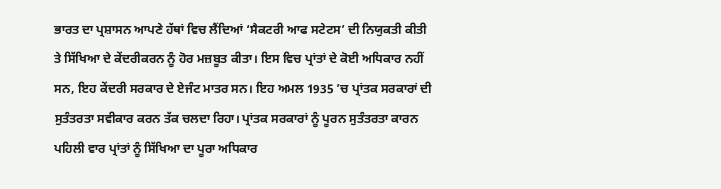ਭਾਰਤ ਦਾ ਪ੍ਰਸ਼ਾਸਨ ਆਪਣੇ ਹੱਥਾਂ ਵਿਚ ਲੈਂਦਿਆਂ ‘ਸੈਕਟਰੀ ਆਫ ਸਟੇਟਸ’ ਦੀ ਨਿਯੁਕਤੀ ਕੀਤੀ ਤੇ ਸਿੱਖਿਆ ਦੇ ਕੇਂਦਰੀਕਰਨ ਨੂੰ ਹੋਰ ਮਜ਼ਬੂਤ ਕੀਤਾ। ਇਸ ਵਿਚ ਪ੍ਰਾਂਤਾਂ ਦੇ ਕੋਈ ਅਧਿਕਾਰ ਨਹੀਂ ਸਨ, ਇਹ ਕੇਂਦਰੀ ਸਰਕਾਰ ਦੇ ਏਜੰਟ ਮਾਤਰ ਸਨ। ਇਹ ਅਮਲ 1935 ’ਚ ਪ੍ਰਾਂਤਕ ਸਰਕਾਰਾਂ ਦੀ ਸੁਤੰਤਰਤਾ ਸਵੀਕਾਰ ਕਰਨ ਤੱਕ ਚਲਦਾ ਰਿਹਾ। ਪ੍ਰਾਂਤਕ ਸਰਕਾਰਾਂ ਨੂੰ ਪੂਰਨ ਸੁਤੰਤਰਤਾ ਕਾਰਨ ਪਹਿਲੀ ਵਾਰ ਪ੍ਰਾਂਤਾਂ ਨੂੰ ਸਿੱਖਿਆ ਦਾ ਪੂਰਾ ਅਧਿਕਾਰ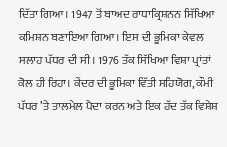ਦਿੱਤਾ ਗਿਆ। 1947 ਤੋਂ ਬਾਅਦ ਰਾਧਾਕ੍ਰਿਸ਼ਨਨ ਸਿੱਖਿਆ ਕਮਿਸ਼ਨ ਬਣਾਇਆ ਗਿਆ। ਇਸ ਦੀ ਭੂਮਿਕਾ ਕੇਵਲ ਸਲਾਹ ਪੱਧਰ ਦੀ ਸੀ। 1976 ਤੱਕ ਸਿੱਖਿਆ ਵਿਸ਼ਾ ਪ੍ਰਾਂਤਾਂ ਕੋਲ ਹੀ ਰਿਹਾ। ਕੇਂਦਰ ਦੀ ਭੂਮਿਕਾ ਵਿੱਤੀ ਸਹਿਯੋਗ, ਕੌਮੀ ਪੱਧਰ ’ਤੇ ਤਾਲਮੇਲ ਪੈਦਾ ਕਰਨ ਅਤੇ ਇਕ ਹੱਦ ਤੱਕ ਵਿਸ਼ੇਸ਼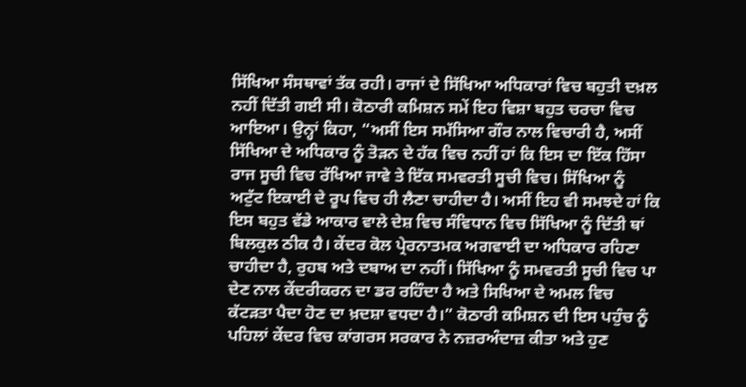ਸਿੱਖਿਆ ਸੰਸਥਾਵਾਂ ਤੱਕ ਰਹੀ। ਰਾਜਾਂ ਦੇ ਸਿੱਖਿਆ ਅਧਿਕਾਰਾਂ ਵਿਚ ਬਹੁਤੀ ਦਖ਼ਲ ਨਹੀਂ ਦਿੱਤੀ ਗਈ ਸੀ। ਕੋਠਾਰੀ ਕਮਿਸ਼ਨ ਸਮੇਂ ਇਹ ਵਿਸ਼ਾ ਬਹੁਤ ਚਰਚਾ ਵਿਚ ਆਇਆ। ਉਨ੍ਹਾਂ ਕਿਹਾ, “ਅਸੀਂ ਇਸ ਸਮੱਸਿਆ ਗੌਰ ਨਾਲ ਵਿਚਾਰੀ ਹੈ, ਅਸੀਂ ਸਿੱਖਿਆ ਦੇ ਅਧਿਕਾਰ ਨੂੰ ਤੋੜਨ ਦੇ ਹੱਕ ਵਿਚ ਨਹੀਂ ਹਾਂ ਕਿ ਇਸ ਦਾ ਇੱਕ ਹਿੱਸਾ ਰਾਜ ਸੂਚੀ ਵਿਚ ਰੱਖਿਆ ਜਾਵੇ ਤੇ ਇੱਕ ਸਮਵਰਤੀ ਸੂਚੀ ਵਿਚ। ਸਿੱਖਿਆ ਨੂੰ ਅਟੁੱਟ ਇਕਾਈ ਦੇ ਰੂਪ ਵਿਚ ਹੀ ਲੈਣਾ ਚਾਹੀਦਾ ਹੈ। ਅਸੀਂ ਇਹ ਵੀ ਸਮਝਦੇ ਹਾਂ ਕਿ ਇਸ ਬਹੁਤ ਵੱਡੇ ਆਕਾਰ ਵਾਲੇ ਦੇਸ਼ ਵਿਚ ਸੰਵਿਧਾਨ ਵਿਚ ਸਿੱਖਿਆ ਨੂੰ ਦਿੱਤੀ ਥਾਂ ਬਿਲਕੁਲ ਠੀਕ ਹੈ। ਕੇਂਦਰ ਕੋਲ ਪ੍ਰੇਰਨਾਤਮਕ ਅਗਵਾਈ ਦਾ ਅਧਿਕਾਰ ਰਹਿਣਾ ਚਾਹੀਦਾ ਹੈ, ਰੁਹਬ ਅਤੇ ਦਬਾਅ ਦਾ ਨਹੀਂ। ਸਿੱਖਿਆ ਨੂੰ ਸਮਵਰਤੀ ਸੂਚੀ ਵਿਚ ਪਾ ਦੇਣ ਨਾਲ ਕੇਂਦਰੀਕਰਨ ਦਾ ਡਰ ਰਹਿੰਦਾ ਹੈ ਅਤੇ ਸਿਖਿਆ ਦੇ ਅਮਲ ਵਿਚ ਕੱਟੜਤਾ ਪੈਦਾ ਹੋਣ ਦਾ ਖ਼ਦਸ਼ਾ ਵਧਦਾ ਹੈ।” ਕੋਠਾਰੀ ਕਮਿਸ਼ਨ ਦੀ ਇਸ ਪਹੁੰਚ ਨੂੰ ਪਹਿਲਾਂ ਕੇਂਦਰ ਵਿਚ ਕਾਂਗਰਸ ਸਰਕਾਰ ਨੇ ਨਜ਼ਰਅੰਦਾਜ਼ ਕੀਤਾ ਅਤੇ ਹੁਣ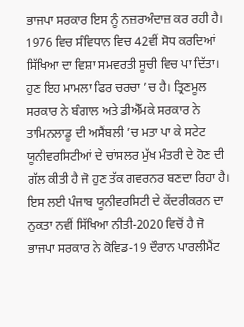ਭਾਜਪਾ ਸਰਕਾਰ ਇਸ ਨੂੰ ਨਜ਼ਰਅੰਦਾਜ਼ ਕਰ ਰਹੀ ਹੈ। 1976 ਵਿਚ ਸੰਵਿਧਾਨ ਵਿਚ 42ਵੀਂ ਸੋਧ ਕਰਦਿਆਂ ਸਿੱਖਿਆ ਦਾ ਵਿਸ਼ਾ ਸਮਵਰਤੀ ਸੂਚੀ ਵਿਚ ਪਾ ਦਿੱਤਾ।
ਹੁਣ ਇਹ ਮਾਮਲਾ ਫਿਰ ਚਰਚਾ ’ਚ ਹੈ। ਤ੍ਰਿਣਮੂਲ ਸਰਕਾਰ ਨੇ ਬੰਗਾਲ ਅਤੇ ਡੀਐੱਮਕੇ ਸਰਕਾਰ ਨੇ ਤਾਮਿਨਲਾਡੂ ਦੀ ਅਸੈਂਬਲੀ ’ਚ ਮਤਾ ਪਾ ਕੇ ਸਟੇਟ ਯੂਨੀਵਰਸਿਟੀਆਂ ਦੇ ਚਾਂਸਲਰ ਮੁੱਖ ਮੰਤਰੀ ਦੇ ਹੋਣ ਦੀ ਗੱਲ ਕੀਤੀ ਹੈ ਜੋ ਹੁਣ ਤੱਕ ਗਵਰਨਰ ਬਣਦਾ ਰਿਹਾ ਹੈ। ਇਸ ਲਈ ਪੰਜਾਬ ਯੂਨੀਵਰਸਿਟੀ ਦੇ ਕੇਂਦਰੀਕਰਨ ਦਾ ਨੁਕਤਾ ਨਵੀਂ ਸਿੱਖਿਆ ਨੀਤੀ-2020 ਵਿਚੋਂ ਹੈ ਜੋ ਭਾਜਪਾ ਸਰਕਾਰ ਨੇ ਕੋਵਿਡ-19 ਦੌਰਾਨ ਪਾਰਲੀਮੈਂਟ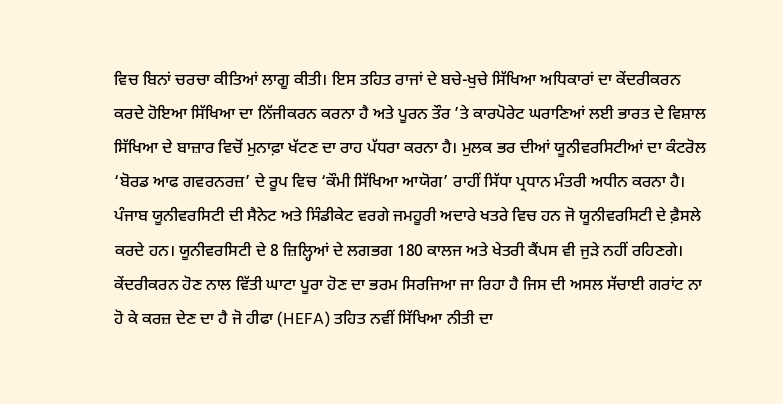ਵਿਚ ਬਿਨਾਂ ਚਰਚਾ ਕੀਤਿਆਂ ਲਾਗੂ ਕੀਤੀ। ਇਸ ਤਹਿਤ ਰਾਜਾਂ ਦੇ ਬਚੇ-ਖੁਚੇ ਸਿੱਖਿਆ ਅਧਿਕਾਰਾਂ ਦਾ ਕੇਂਦਰੀਕਰਨ ਕਰਦੇ ਹੋਇਆ ਸਿੱਖਿਆ ਦਾ ਨਿੱਜੀਕਰਨ ਕਰਨਾ ਹੈ ਅਤੇ ਪੂਰਨ ਤੌਰ ’ਤੇ ਕਾਰਪੋਰੇਟ ਘਰਾਣਿਆਂ ਲਈ ਭਾਰਤ ਦੇ ਵਿਸ਼ਾਲ ਸਿੱਖਿਆ ਦੇ ਬਾਜ਼ਾਰ ਵਿਚੋਂ ਮੁਨਾਫ਼ਾ ਖੱਟਣ ਦਾ ਰਾਹ ਪੱਧਰਾ ਕਰਨਾ ਹੈ। ਮੁਲਕ ਭਰ ਦੀਆਂ ਯੂਨੀਵਰਸਿਟੀਆਂ ਦਾ ਕੰਟਰੋਲ ‘ਬੋਰਡ ਆਫ ਗਵਰਨਰਜ਼’ ਦੇ ਰੂਪ ਵਿਚ ‘ਕੌਮੀ ਸਿੱਖਿਆ ਆਯੋਗ’ ਰਾਹੀਂ ਸਿੱਧਾ ਪ੍ਰਧਾਨ ਮੰਤਰੀ ਅਧੀਨ ਕਰਨਾ ਹੈ। ਪੰਜਾਬ ਯੂਨੀਵਰਸਿਟੀ ਦੀ ਸੈਨੇਟ ਅਤੇ ਸਿੰਡੀਕੇਟ ਵਰਗੇ ਜਮਹੂਰੀ ਅਦਾਰੇ ਖਤਰੇ ਵਿਚ ਹਨ ਜੋ ਯੂਨੀਵਰਸਿਟੀ ਦੇ ਫ਼ੈਸਲੇ ਕਰਦੇ ਹਨ। ਯੂਨੀਵਰਸਿਟੀ ਦੇ 8 ਜ਼ਿਲ੍ਹਿਆਂ ਦੇ ਲਗਭਗ 180 ਕਾਲਜ ਅਤੇ ਖੇਤਰੀ ਕੈਂਪਸ ਵੀ ਜੁੜੇ ਨਹੀਂ ਰਹਿਣਗੇ। ਕੇਂਦਰੀਕਰਨ ਹੋਣ ਨਾਲ ਵਿੱਤੀ ਘਾਟਾ ਪੂਰਾ ਹੋਣ ਦਾ ਭਰਮ ਸਿਰਜਿਆ ਜਾ ਰਿਹਾ ਹੈ ਜਿਸ ਦੀ ਅਸਲ ਸੱਚਾਈ ਗਰਾਂਟ ਨਾ ਹੋ ਕੇ ਕਰਜ਼ ਦੇਣ ਦਾ ਹੈ ਜੋ ਹੀਫਾ (HEFA) ਤਹਿਤ ਨਵੀਂ ਸਿੱਖਿਆ ਨੀਤੀ ਦਾ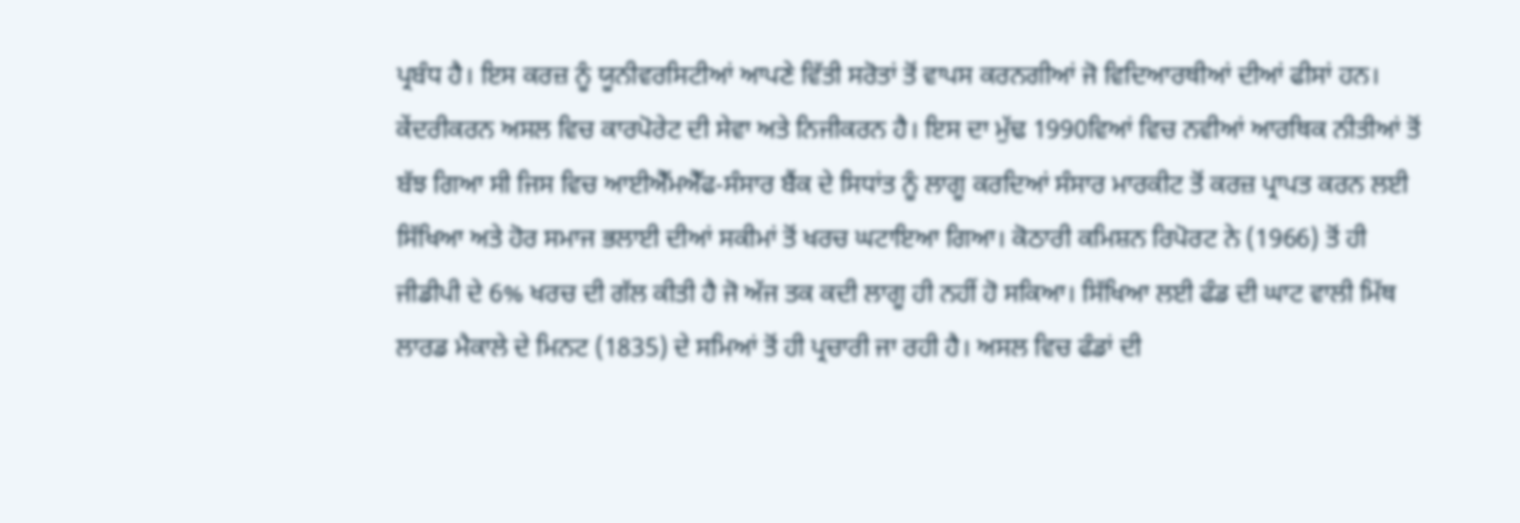ਪ੍ਰਬੰਧ ਹੈ। ਇਸ ਕਰਜ਼ ਨੂੰ ਯੂਨੀਵਰਸਿਟੀਆਂ ਆਪਣੇ ਵਿੱਤੀ ਸਰੋਤਾਂ ਤੋਂ ਵਾਪਸ ਕਰਨਗੀਆਂ ਜੋ ਵਿਦਿਆਰਥੀਆਂ ਦੀਆਂ ਫੀਸਾਂ ਹਨ।
ਕੇਂਦਰੀਕਰਨ ਅਸਲ ਵਿਚ ਕਾਰਪੋਰੇਟ ਦੀ ਸੇਵਾ ਅਤੇ ਨਿਜੀਕਰਨ ਹੈ। ਇਸ ਦਾ ਮੁੱਢ 1990ਵਿਆਂ ਵਿਚ ਨਵੀਆਂ ਆਰਥਿਕ ਨੀਤੀਆਂ ਤੋਂ ਬੱਝ ਗਿਆ ਸੀ ਜਿਸ ਵਿਚ ਆਈਐੱਮਐੱਫ-ਸੰਸਾਰ ਬੈਂਕ ਦੇ ਸਿਧਾਂਤ ਨੂੰ ਲਾਗੂ ਕਰਦਿਆਂ ਸੰਸਾਰ ਮਾਰਕੀਟ ਤੋਂ ਕਰਜ਼ ਪ੍ਰਾਪਤ ਕਰਨ ਲਈ ਸਿੱਖਿਆ ਅਤੇ ਹੋਰ ਸਮਾਜ ਭਲਾਈ ਦੀਆਂ ਸਕੀਮਾਂ ਤੋਂ ਖਰਚ ਘਟਾਇਆ ਗਿਆ। ਕੋਠਾਰੀ ਕਮਿਸ਼ਨ ਰਿਪੋਰਟ ਨੇ (1966) ਤੋਂ ਹੀ ਜੀਡੀਪੀ ਦੇ 6% ਖਰਚ ਦੀ ਗੱਲ ਕੀਤੀ ਹੈ ਜੋ ਅੱਜ ਤਕ ਕਦੀ ਲਾਗੂ ਹੀ ਨਹੀਂ ਹੋ ਸਕਿਆ। ਸਿੱਖਿਆ ਲਈ ਫੰਡ ਦੀ ਘਾਟ ਵਾਲੀ ਮਿੱਥ ਲਾਰਡ ਮੈਕਾਲੇ ਦੇ ਮਿਨਟ (1835) ਦੇ ਸਮਿਆਂ ਤੋਂ ਹੀ ਪ੍ਰਚਾਰੀ ਜਾ ਰਹੀ ਹੈ। ਅਸਲ ਵਿਚ ਫੰਡਾਂ ਦੀ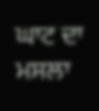ਘਾਟ ਦਾ ਮਸਲਾ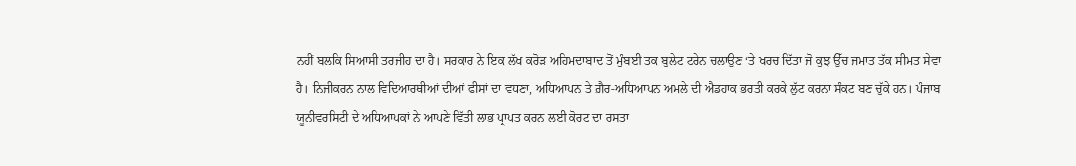ਨਹੀਂ ਬਲਕਿ ਸਿਆਸੀ ਤਰਜੀਹ ਦਾ ਹੈ। ਸਰਕਾਰ ਨੇ ਇਕ ਲੱਖ ਕਰੋੜ ਅਹਿਮਦਾਬਾਦ ਤੋਂ ਮੁੰਬਈ ਤਕ ਬੁਲੇਟ ਟਰੇਨ ਚਲਾਉਣ ‘ਤੇ ਖਰਚ ਦਿੱਤਾ ਜੋ ਕੁਝ ਉੱਚ ਜਮਾਤ ਤੱਕ ਸੀਮਤ ਸੇਵਾ ਹੈ। ਨਿਜੀਕਰਨ ਨਾਲ ਵਿਦਿਆਰਥੀਆਂ ਦੀਆਂ ਫੀਸਾਂ ਦਾ ਵਧਣਾ, ਅਧਿਆਪਨ ਤੇ ਗ਼ੈਰ-ਅਧਿਆਪਨ ਅਮਲੇ ਦੀ ਐਡਹਾਕ ਭਰਤੀ ਕਰਕੇ ਲੁੱਟ ਕਰਨਾ ਸੰਕਟ ਬਣ ਚੁੱਕੇ ਹਨ। ਪੰਜਾਬ ਯੂਨੀਵਰਸਿਟੀ ਦੇ ਅਧਿਆਪਕਾਂ ਨੇ ਆਪਣੇ ਵਿੱਤੀ ਲਾਭ ਪ੍ਰਾਪਤ ਕਰਨ ਲਈ ਕੋਰਟ ਦਾ ਰਸਤਾ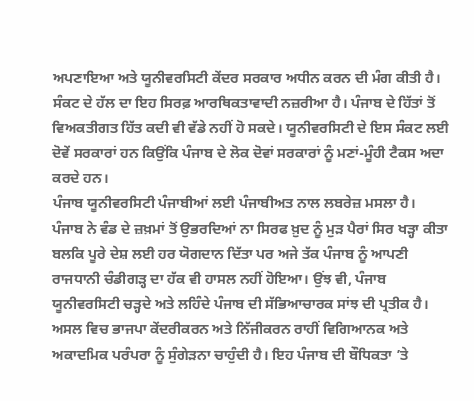ਅਪਣਾਇਆ ਅਤੇ ਯੂਨੀਵਰਸਿਟੀ ਕੇਂਦਰ ਸਰਕਾਰ ਅਧੀਨ ਕਰਨ ਦੀ ਮੰਗ ਕੀਤੀ ਹੈ। ਸੰਕਟ ਦੇ ਹੱਲ ਦਾ ਇਹ ਸਿਰਫ਼ ਆਰਥਿਕਤਾਵਾਦੀ ਨਜ਼ਰੀਆ ਹੈ। ਪੰਜਾਬ ਦੇ ਹਿੱਤਾਂ ਤੋਂ ਵਿਅਕਤੀਗਤ ਹਿੱਤ ਕਦੀ ਵੀ ਵੱਡੇ ਨਹੀਂ ਹੋ ਸਕਦੇ। ਯੂਨੀਵਰਸਿਟੀ ਦੇ ਇਸ ਸੰਕਟ ਲਈ ਦੋਵੇਂ ਸਰਕਾਰਾਂ ਹਨ ਕਿਉਂਕਿ ਪੰਜਾਬ ਦੇ ਲੋਕ ਦੋਵਾਂ ਸਰਕਾਰਾਂ ਨੂੰ ਮਣਾਂ-ਮੂੰਹੀ ਟੈਕਸ ਅਦਾ ਕਰਦੇ ਹਨ।
ਪੰਜਾਬ ਯੂਨੀਵਰਸਿਟੀ ਪੰਜਾਬੀਆਂ ਲਈ ਪੰਜਾਬੀਅਤ ਨਾਲ ਲਬਰੇਜ਼ ਮਸਲਾ ਹੈ। ਪੰਜਾਬ ਨੇ ਵੰਡ ਦੇ ਜ਼ਖ਼ਮਾਂ ਤੋਂ ਉਭਰਦਿਆਂ ਨਾ ਸਿਰਫ ਖ਼ੁਦ ਨੂੰ ਮੁੜ ਪੈਰਾਂ ਸਿਰ ਖੜ੍ਹਾ ਕੀਤਾ ਬਲਕਿ ਪੂਰੇ ਦੇਸ਼ ਲਈ ਹਰ ਯੋਗਦਾਨ ਦਿੱਤਾ ਪਰ ਅਜੇ ਤੱਕ ਪੰਜਾਬ ਨੂੰ ਆਪਣੀ ਰਾਜਧਾਨੀ ਚੰਡੀਗੜ੍ਹ ਦਾ ਹੱਕ ਵੀ ਹਾਸਲ ਨਹੀਂ ਹੋਇਆ। ਉਂਝ ਵੀ, ਪੰਜਾਬ ਯੂਨੀਵਰਸਿਟੀ ਚੜ੍ਹਦੇ ਅਤੇ ਲਹਿੰਦੇ ਪੰਜਾਬ ਦੀ ਸੱਭਿਆਚਾਰਕ ਸਾਂਝ ਦੀ ਪ੍ਰਤੀਕ ਹੈ।
ਅਸਲ ਵਿਚ ਭਾਜਪਾ ਕੇਂਦਰੀਕਰਨ ਅਤੇ ਨਿੱਜੀਕਰਨ ਰਾਹੀਂ ਵਿਗਿਆਨਕ ਅਤੇ ਅਕਾਦਮਿਕ ਪਰੰਪਰਾ ਨੂੰ ਸੁੰਗੇੜਨਾ ਚਾਹੁੰਦੀ ਹੈ। ਇਹ ਪੰਜਾਬ ਦੀ ਬੌਧਿਕਤਾ ’ਤੇ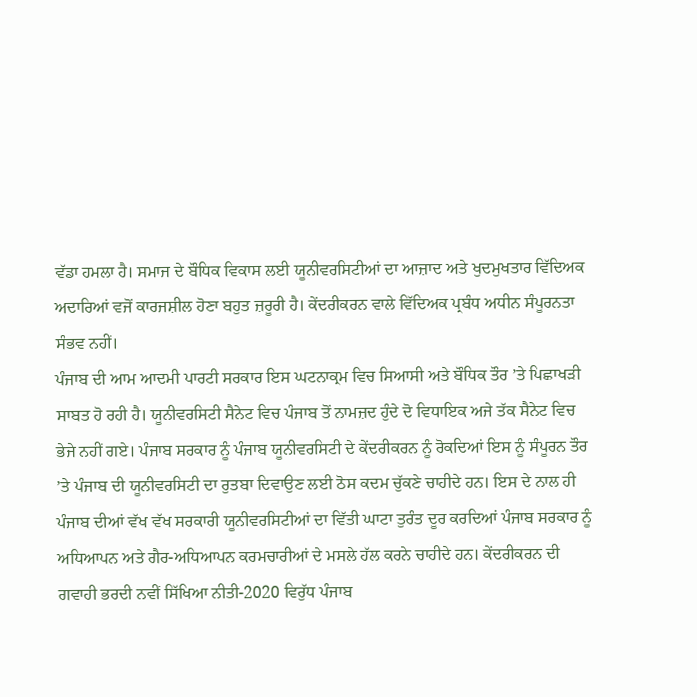ਵੱਡਾ ਹਮਲਾ ਹੈ। ਸਮਾਜ ਦੇ ਬੌਧਿਕ ਵਿਕਾਸ ਲਈ ਯੂਨੀਵਰਸਿਟੀਆਂ ਦਾ ਆਜ਼ਾਦ ਅਤੇ ਖੁਦਮੁਖਤਾਰ ਵਿੱਦਿਅਕ ਅਦਾਰਿਆਂ ਵਜੋਂ ਕਾਰਜਸ਼ੀਲ ਹੋਣਾ ਬਹੁਤ ਜ਼ਰੂਰੀ ਹੈ। ਕੇਂਦਰੀਕਰਨ ਵਾਲੇ ਵਿੱਦਿਅਕ ਪ੍ਰਬੰਧ ਅਧੀਨ ਸੰਪੂਰਨਤਾ ਸੰਭਵ ਨਹੀਂ।
ਪੰਜਾਬ ਦੀ ਆਮ ਆਦਮੀ ਪਾਰਟੀ ਸਰਕਾਰ ਇਸ ਘਟਨਾਕ੍ਰਮ ਵਿਚ ਸਿਆਸੀ ਅਤੇ ਬੌਧਿਕ ਤੌਰ ’ਤੇ ਪਿਛਾਖੜੀ ਸਾਬਤ ਹੋ ਰਹੀ ਹੈ। ਯੂਨੀਵਰਸਿਟੀ ਸੈਨੇਟ ਵਿਚ ਪੰਜਾਬ ਤੋਂ ਨਾਮਜ਼ਦ ਹੁੰਦੇ ਦੋ ਵਿਧਾਇਕ ਅਜੇ ਤੱਕ ਸੈਨੇਟ ਵਿਚ ਭੇਜੇ ਨਹੀਂ ਗਏ। ਪੰਜਾਬ ਸਰਕਾਰ ਨੂੰ ਪੰਜਾਬ ਯੂਨੀਵਰਸਿਟੀ ਦੇ ਕੇਂਦਰੀਕਰਨ ਨੂੰ ਰੋਕਦਿਆਂ ਇਸ ਨੂੰ ਸੰਪੂਰਨ ਤੌਰ ’ਤੇ ਪੰਜਾਬ ਦੀ ਯੂਨੀਵਰਸਿਟੀ ਦਾ ਰੁਤਬਾ ਦਿਵਾਉਣ ਲਈ ਠੋਸ ਕਦਮ ਚੁੱਕਣੇ ਚਾਹੀਦੇ ਹਨ। ਇਸ ਦੇ ਨਾਲ ਹੀ ਪੰਜਾਬ ਦੀਆਂ ਵੱਖ ਵੱਖ ਸਰਕਾਰੀ ਯੂਨੀਵਰਸਿਟੀਆਂ ਦਾ ਵਿੱਤੀ ਘਾਟਾ ਤੁਰੰਤ ਦੂਰ ਕਰਦਿਆਂ ਪੰਜਾਬ ਸਰਕਾਰ ਨੂੰ ਅਧਿਆਪਨ ਅਤੇ ਗੈਰ-ਅਧਿਆਪਨ ਕਰਮਚਾਰੀਆਂ ਦੇ ਮਸਲੇ ਹੱਲ ਕਰਨੇ ਚਾਹੀਦੇ ਹਨ। ਕੇਂਦਰੀਕਰਨ ਦੀ ਗਵਾਹੀ ਭਰਦੀ ਨਵੀਂ ਸਿੱਖਿਆ ਨੀਤੀ-2020 ਵਿਰੁੱਧ ਪੰਜਾਬ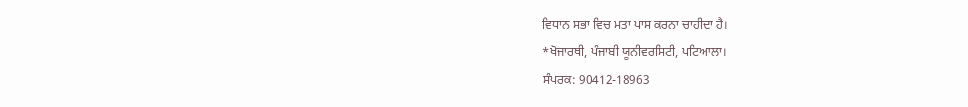ਵਿਧਾਨ ਸਭਾ ਵਿਚ ਮਤਾ ਪਾਸ ਕਰਨਾ ਚਾਹੀਦਾ ਹੈ।
*ਖੋਜਾਰਥੀ, ਪੰਜਾਬੀ ਯੂਨੀਵਰਸਿਟੀ, ਪਟਿਆਲਾ।
ਸੰਪਰਕ: 90412-18963